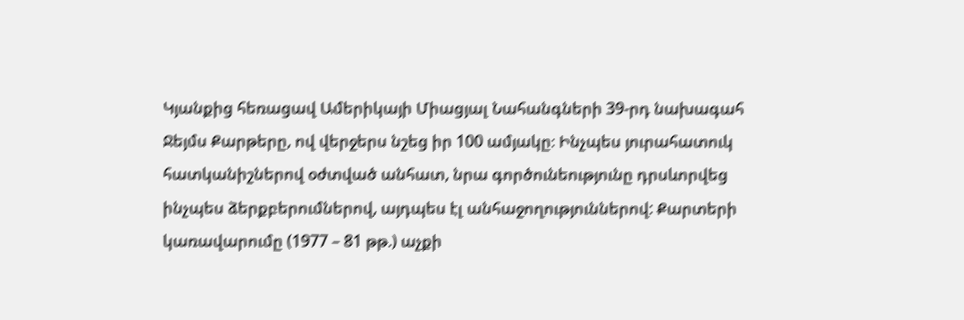Կյանքից հեռացավ Ամերիկայի Միացյալ Նահանգների 39-րդ նախագահ Ջեյմս Քարթերը, ով վերջերս նշեց իր 100 ամյակը։ Ինչպես յուրահատուկ հատկանիշներով օժտված անհատ, նրա գործունեությունը դրսևորվեց ինչպես ձերքբերումներով, այդպես էլ անհաջողություններով: Քարտերի կառավարումը (1977 – 81 թթ.) աչքի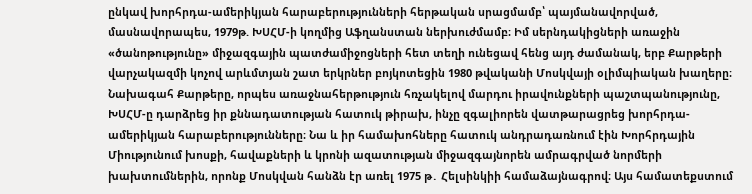ընկավ խորհրդա-ամերիկյան հարաբերությունների հերթական սրացմամբ՝ պայմանավորված, մասնավորապես, 1979թ. ԽՍՀՄ-ի կողմից Աֆղանստան ներխուժմամբ։ Իմ սերնդակիցների առաջին «ծանոթությունը» միջազգային պատժամիջոցների հետ տեղի ունեցավ հենց այդ ժամանակ, երբ Քարթերի վարչակազմի կոչով արևմտյան շատ երկրներ բոյկոտեցին 1980 թվականի Մոսկվայի օլիմպիական խաղերը։
Նախագահ Քարթերը, որպես առաջնահերթություն հռչակելով մարդու իրավունքների պաշտպանությունը, ԽՍՀՄ-ը դարձրեց իր քննադատության հատուկ թիրախ, ինչը զգալիորեն վատթարացրեց խորհրդա-ամերիկյան հարաբերությունները։ Նա և իր համախոհները հատուկ անդրադառնում էին Խորհրդային Միությունում խոսքի, հավաքների և կրոնի ազատության միջազգայնորեն ամրագրված նորմերի խախտումներին, որոնք Մոսկվան հանձն էր առել 1975 թ․ Հելսինկիի համաձայնագրով։ Այս համատեքստում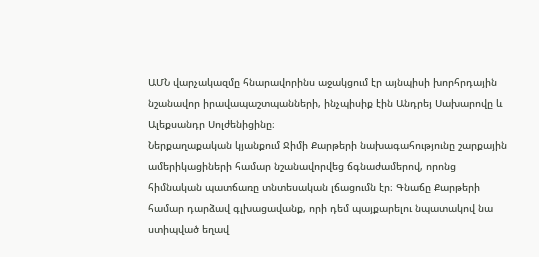ԱՄՆ վարչակազմը հնարավորինս աջակցում էր այնպիսի խորհրդային նշանավոր իրավապաշտպանների, ինչպիսիք էին Անդրեյ Սախարովը և Ալեքսանդր Սոլժենիցինը։
Ներքաղաքական կյանքում Ջիմի Քարթերի նախագահությունը շարքային ամերիկացիների համար նշանավորվեց ճգնաժամերով, որոնց հիմնական պատճառը տնտեսական լճացումն էր։ Գնաճը Քարթերի համար դարձավ գլխացավանք, որի դեմ պայքարելու նպատակով նա ստիպված եղավ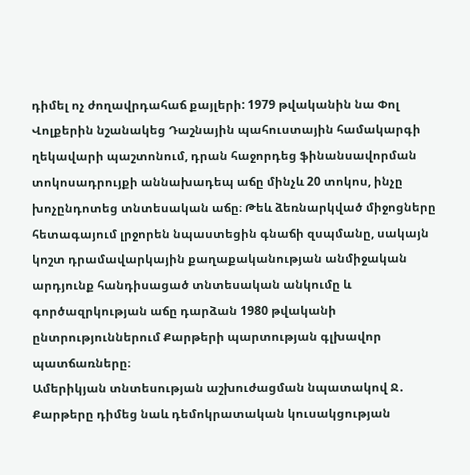դիմել ոչ ժողավրդահաճ քայլերի: 1979 թվականին նա Փոլ Վոլքերին նշանակեց Դաշնային պահուստային համակարգի ղեկավարի պաշտոնում, դրան հաջորդեց ֆինանսավորման տոկոսադրույքի աննախադեպ աճը մինչև 20 տոկոս, ինչը խոչընդոտեց տնտեսական աճը։ Թեև ձեռնարկված միջոցները հետագայում լրջորեն նպաստեցին գնաճի զսպմանը, սակայն կոշտ դրամավարկային քաղաքականության անմիջական արդյունք հանդիսացած տնտեսական անկումը և գործազրկության աճը դարձան 1980 թվականի ընտրություններում Քարթերի պարտության գլխավոր պատճառները։
Ամերիկյան տնտեսության աշխուժացման նպատակով Ջ․ Քարթերը դիմեց նաև դեմոկրատական կուսակցության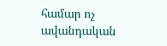համար ոչ ավանդական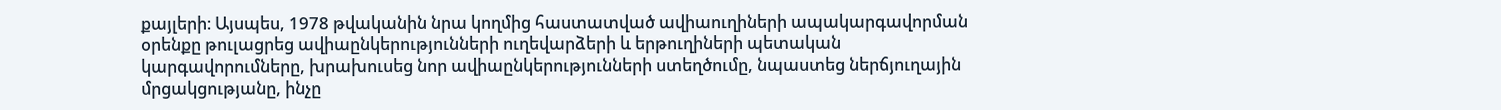քայլերի։ Այսպես, 1978 թվականին նրա կողմից հաստատված ավիաուղիների ապակարգավորման օրենքը թուլացրեց ավիաընկերությունների ուղեվարձերի և երթուղիների պետական կարգավորումները, խրախուսեց նոր ավիաընկերությունների ստեղծումը, նպաստեց ներճյուղային մրցակցությանը, ինչը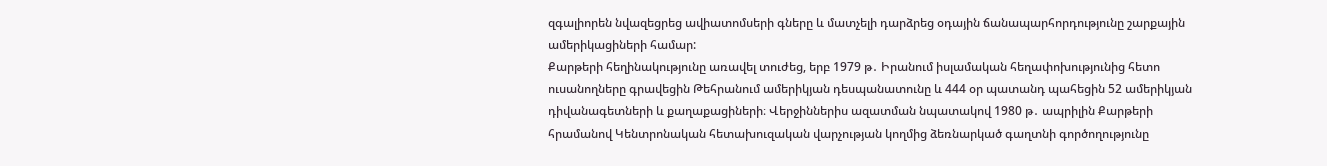զգալիորեն նվազեցրեց ավիատոմսերի գները և մատչելի դարձրեց օդային ճանապարհորդությունը շարքային ամերիկացիների համար:
Քարթերի հեղինակությունը առավել տուժեց, երբ 1979 թ․ Իրանում իսլամական հեղափոխությունից հետո ուսանողները գրավեցին Թեհրանում ամերիկյան դեսպանատունը և 444 օր պատանդ պահեցին 52 ամերիկյան դիվանագետների և քաղաքացիների։ Վերջիններիս ազատման նպատակով 1980 թ․ ապրիլին Քարթերի հրամանով Կենտրոնական հետախուզական վարչության կողմից ձեռնարկած գաղտնի գործողությունը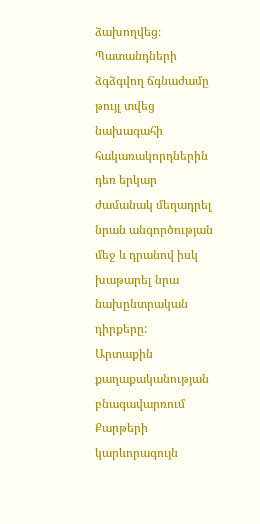ձախողվեց։ Պատանդների ձգձգվող ճգնաժամը թույլ տվեց նախագահի հակառակորդներին դեռ երկար ժամանակ մեղադրել նրան անգործության մեջ և դրանով իսկ խաթարել նրա նախընտրական դիրքերը:
Արտաքին քաղաքականության բնագավարռում Քարթերի կարևորագույն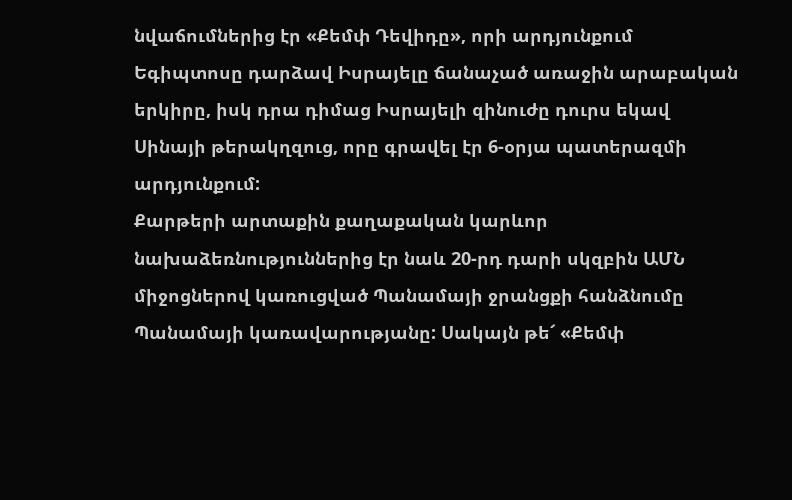նվաճումներից էր «Քեմփ Դեվիդը», որի արդյունքում Եգիպտոսը դարձավ Իսրայելը ճանաչած առաջին արաբական երկիրը, իսկ դրա դիմաց Իսրայելի զինուժը դուրս եկավ Սինայի թերակղզուց, որը գրավել էր 6-օրյա պատերազմի արդյունքում:
Քարթերի արտաքին քաղաքական կարևոր նախաձեռնություններից էր նաև 20-րդ դարի սկզբին ԱՄՆ միջոցներով կառուցված Պանամայի ջրանցքի հանձնումը Պանամայի կառավարությանը: Սակայն թե՜ «Քեմփ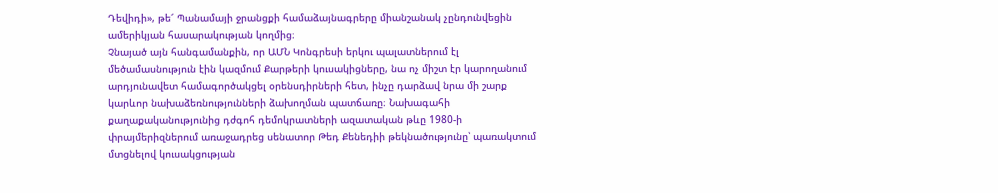Դեվիդի», թե՜ Պանամայի ջրանցքի համաձայնագրերը միանշանակ չընդունվեցին ամերիկյան հասարակության կողմից։
Չնայած այն հանգամանքին, որ ԱՄՆ Կոնգրեսի երկու պալատներում էլ մեծամասնություն էին կազմում Քարթերի կուսակիցները, նա ոչ միշտ էր կարողանում արդյունավետ համագործակցել օրենսդիրների հետ, ինչը դարձավ նրա մի շարք կարևոր նախաձեռնությունների ձախողման պատճառը։ Նախագահի քաղաքականությունից դժգոհ դեմոկրատների ազատական թևը 1980-ի փրայմերիզներում առաջադրեց սենատոր Թեդ Քենեդիի թեկնածությունը՝ պառակտում մտցնելով կուսակցության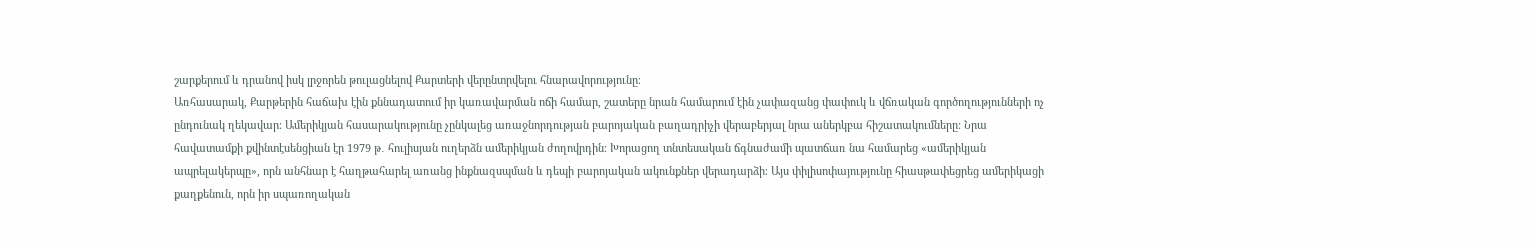շարքերում և դրանով իսկ լրջորեն թուլացնելով Քարտերի վերընտրվելու հնարավորությունը։
Առհասարակ, Քարթերին հաճախ էին քննադատում իր կառավարման ոճի համար, շատերը նրան համարում էին չափազանց փափուկ և վճռական գործողությունների ոչ ընդունակ ղեկավար։ Ամերիկյան հասարակությունը չընկալեց առաջնորդության բարոյական բաղադրիչի վերաբերյալ նրա աներկբա հիշատակումները: Նրա հավատամքի քվինտէսենցիան էր 1979 թ․ հուլիսյան ուղերձն ամերիկյան ժողովրդին։ Խորացող տնտեսական ճգնաժամի պատճառ նա համարեց «ամերիկյան ապրելակերպը», որն անհնար է հաղթահարել առանց ինքնազսպման և դեպի բարոյական ակունքներ վերադարձի։ Այս փիլիսոփայությունը հիասթափեցրեց ամերիկացի քաղքենուն, որն իր սպառողական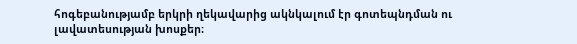հոգեբանությամբ երկրի ղեկավարից ակնկալում էր գոտեպնդման ու լավատեսության խոսքեր։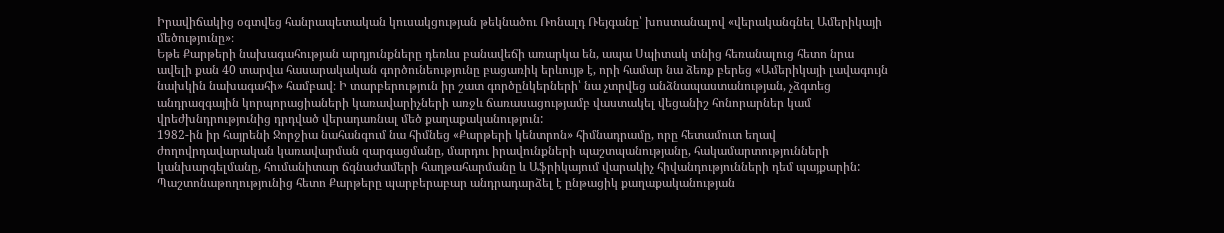Իրավիճակից օգտվեց հանրապետական կուսակցության թեկնածու Ռոնալդ Ռեյգանը՝ խոստանալով «վերականգնել Ամերիկայի մեծությունը»։
Եթե Քարթերի նախագահության արդյունքները դեռևս բանավեճի առարկա են, ապա Սպիտակ տնից հեռանալուց հետո նրա ավելի քան 40 տարվա հասարակական գործունեությունը բացառիկ երևույթ է, որի համար նա ձեռք բերեց «Ամերիկայի լավագույն նախկին նախագահի» համբավ։ Ի տարբերություն իր շատ գործընկերների՝ նա չտրվեց անձնապաստանության, չձգտեց անդրազգային կորպորացիաների կառավարիչների առջև ճառասացությամբ վաստակել վեցանիշ հոնորարներ կամ վրեժխնդրությունից դրդված վերադառնալ մեծ քաղաքականություն:
1982-ին իր հայրենի Ջորջիա նահանգում նա հիմնեց «Քարթերի կենտրոն» հիմնադրամը, որը հետամուտ եղավ ժողովրդավարական կառավարման զարգացմանը, մարդու իրավունքների պաշտպանությանը, հակամարտությունների կանխարգելմանը, հումանիտար ճգնաժամերի հաղթահարմանը և Աֆրիկայում վարակիչ հիվանդությունների դեմ պայքարին:
Պաշտոնաթողությունից հետո Քարթերը պարբերաբար անդրադարձել է ընթացիկ քաղաքականության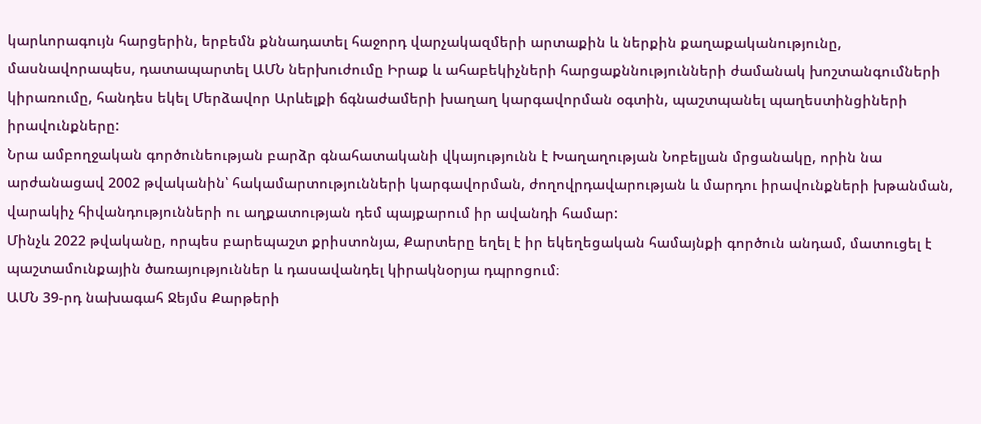կարևորագույն հարցերին, երբեմն քննադատել հաջորդ վարչակազմերի արտաքին և ներքին քաղաքականությունը, մասնավորապես, դատապարտել ԱՄՆ ներխուժումը Իրաք և ահաբեկիչների հարցաքննությունների ժամանակ խոշտանգումների կիրառումը, հանդես եկել Մերձավոր Արևելքի ճգնաժամերի խաղաղ կարգավորման օգտին, պաշտպանել պաղեստինցիների իրավունքները:
Նրա ամբողջական գործունեության բարձր գնահատականի վկայությունն է Խաղաղության Նոբելյան մրցանակը, որին նա արժանացավ 2002 թվականին՝ հակամարտությունների կարգավորման, ժողովրդավարության և մարդու իրավունքների խթանման, վարակիչ հիվանդությունների ու աղքատության դեմ պայքարում իր ավանդի համար:
Մինչև 2022 թվականը, որպես բարեպաշտ քրիստոնյա, Քարտերը եղել է իր եկեղեցական համայնքի գործուն անդամ, մատուցել է պաշտամունքային ծառայություններ և դասավանդել կիրակնօրյա դպրոցում։
ԱՄՆ 39-րդ նախագահ Ջեյմս Քարթերի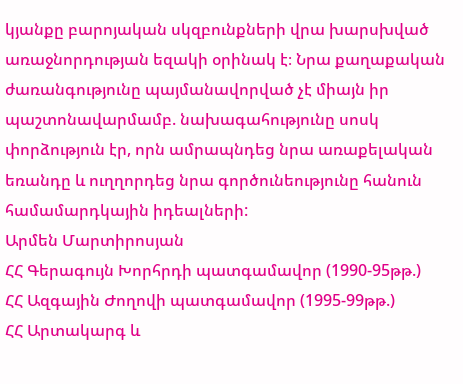կյանքը բարոյական սկզբունքների վրա խարսխված առաջնորդության եզակի օրինակ է։ Նրա քաղաքական ժառանգությունը պայմանավորված չէ միայն իր պաշտոնավարմամբ. նախագահությունը սոսկ փորձություն էր, որն ամրապնդեց նրա առաքելական եռանդը և ուղղորդեց նրա գործունեությունը հանուն համամարդկային իդեալների:
Արմեն Մարտիրոսյան
ՀՀ Գերագույն Խորհրդի պատգամավոր (1990-95թթ.)
ՀՀ Ազգային Ժողովի պատգամավոր (1995-99թթ.)
ՀՀ Արտակարգ և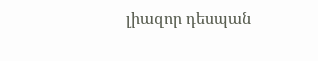լիազոր դեսպան